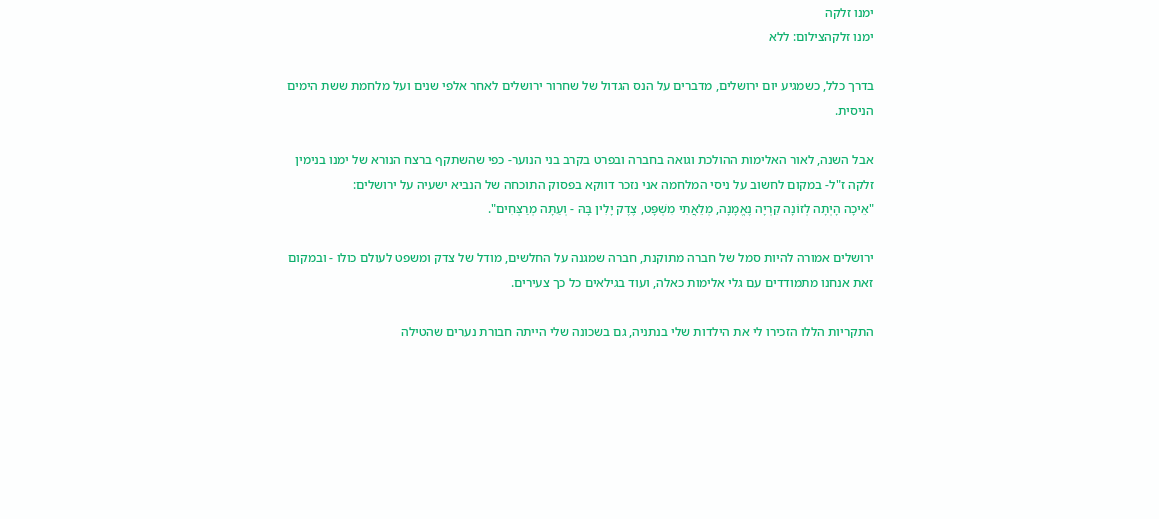ימנו זלקה
ימנו זלקהצילום: ללא

בדרך כלל, כשמגיע יום ירושלים, מדברים על הנס הגדול של שחרור ירושלים לאחר אלפי שנים ועל מלחמת ששת הימים הניסית.

אבל השנה, לאור האלימות ההולכת וגואה בחברה ובפרט בקרב בני הנוער- כפי שהשתקף ברצח הנורא של ימנו בנימין זלקה ז"ל- במקום לחשוב על ניסי המלחמה אני נזכר דווקא בפסוק התוכחה של הנביא ישעיה על ירושלים:
"אֵיכָה הָיְתָה לְזוֹנָה קִרְיָה נֶאֱמָנָה, מְלֵאֲתִי מִשְׁפָּט, צֶדֶק יָלִין בָּהּ - וְעַתָּה מְרַצְּחִים".

ירושלים אמורה להיות סמל של חברה מתוקנת, חברה שמגנה על החלשים, מודל של צדק ומשפט לעולם כולו - ובמקום זאת אנחנו מתמודדים עם גלי אלימות כאלה, ועוד בגילאים כל כך צעירים.

התקריות הללו הזכירו לי את הילדות שלי בנתניה, גם בשכונה שלי הייתה חבורת נערים שהטילה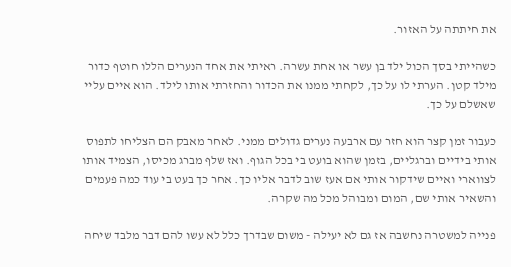את חיתתה על האזור.

כשהייתי בסך הכול ילד בן עשר או אחת עשרה. ראיתי את אחד הנערים הללו חוטף כדור מילד קטן. הערתי לו על כך, לקחתי ממנו את הכדור והחזרתי אותו לילד. הוא איים עליי שאשלם על כך.

כעבור זמן קצר הוא חזר עם ארבעה נערים גדולים ממני. לאחר מאבק הם הצליחו לתפוס אותי בידיים וברגליים, בזמן שהוא בועט בי בכל הגוף. ואז שלף מברג מכיסו, הצמיד אותו לצווארי ואיים שידקור אותי אם אעז שוב לדבר אליו כך. אחר כך בעט בי עוד כמה פעמים והשאיר אותי שם, המום ומבוהל מכל מה שקרה.

פנייה למשטרה נחשבה אז גם לא יעילה - משום שבדרך כלל לא עשו להם דבר מלבד שיחה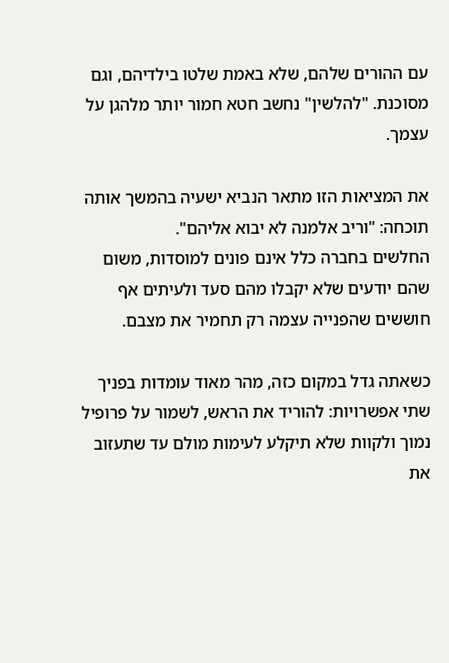עם ההורים שלהם, שלא באמת שלטו בילדיהם, וגם מסוכנת. "להלשין" נחשב חטא חמור יותר מלהגן על עצמך.

את המציאות הזו מתאר הנביא ישעיה בהמשך אותה תוכחה: "וריב אלמנה לא יבוא אליהם".
החלשים בחברה כלל אינם פונים למוסדות, משום שהם יודעים שלא יקבלו מהם סעד ולעיתים אף חוששים שהפנייה עצמה רק תחמיר את מצבם.

כשאתה גדל במקום כזה, מהר מאוד עומדות בפניך שתי אפשרויות: להוריד את הראש, לשמור על פרופיל נמוך ולקוות שלא תיקלע לעימות מולם עד שתעזוב את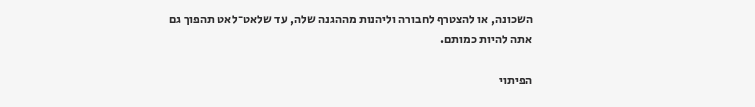השכונה, או להצטרף לחבורה וליהנות מההגנה שלה, עד שלאט־לאט תהפוך גם אתה להיות כמותם.

הפיתוי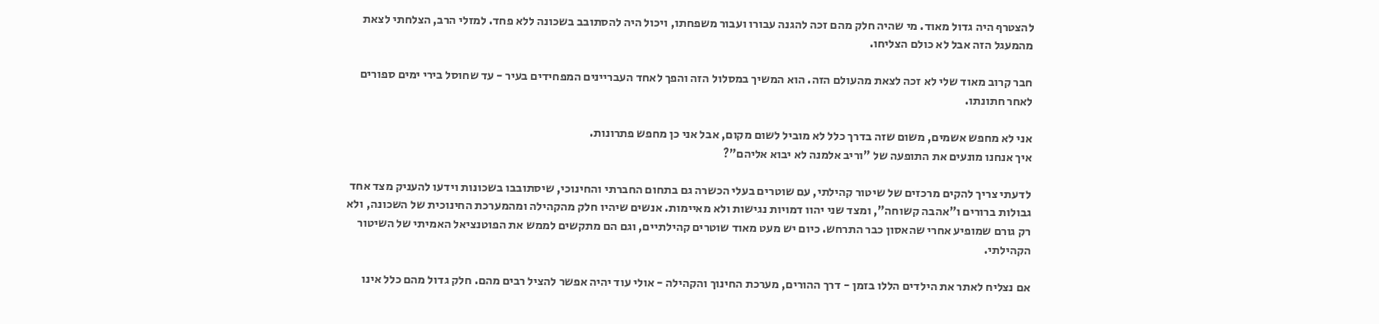להצטרף היה גדול מאוד. מי שהיה חלק מהם זכה להגנה עבורו ועבור משפחתו, ויכול היה להסתובב בשכונה ללא פחד. למזלי הרב, הצלחתי לצאת מהמעגל הזה אבל לא כולם הצליחו.

חבר קרוב מאוד שלי לא זכה לצאת מהעולם הזה. הוא המשיך במסלול הזה והפך לאחד העבריינים המפחידים בעיר - עד שחוסל בירי ימים ספורים לאחר חתונתו.

אני לא מחפש אשמים, משום שזה בדרך כלל לא מוביל לשום מקום, אבל אני כן מחפש פתרונות.
איך אנחנו מונעים את התופעה של "וריב אלמנה לא יבוא אליהם"?

לדעתי צריך להקים מרכזים של שיטור קהילתי, עם שוטרים בעלי הכשרה גם בתחום החברתי והחינוכי, שיסתובבו בשכונות וידעו להעניק מצד אחד גבולות ברורים ו"אהבה קשוחה", ומצד שני יהוו דמויות נגישות ולא מאיימות. אנשים שיהיו חלק מהקהילה ומהמערכת החינוכית של השכונה, ולא רק גורם שמופיע אחרי שהאסון כבר התרחש. כיום יש מעט מאוד שוטרים קהילתיים, וגם הם מתקשים לממש את הפוטנציאל האמיתי של השיטור הקהילתי.

אם נצליח לאתר את הילדים הללו בזמן - דרך ההורים, מערכת החינוך והקהילה - אולי עוד יהיה אפשר להציל רבים מהם. חלק גדול מהם כלל אינו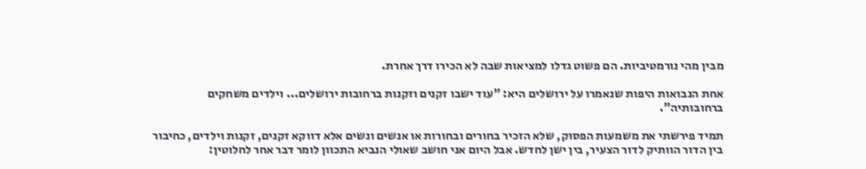מבין מהי נורמטיביות. הם פשוט גדלו למציאות שבה לא הכירו דרך אחרת.

אחת הנבואות היפות שנאמרו על ירושלים היא: "עוד ישבו זקנים וזקנות ברחובות ירושלים... וילדים משחקים ברחובותיה".

תמיד פירשתי את משמעות הפסוק, שלא הזכיר בחורים ובחורות או אנשים ונשים אלא דווקא זקנים, זקנות וילדים, כחיבור בין הדור הוותיק לדור הצעיר, בין ישן לחדש. אבל היום אני חושב שאולי הנביא התכוון לומר דבר אחר לחלוטין: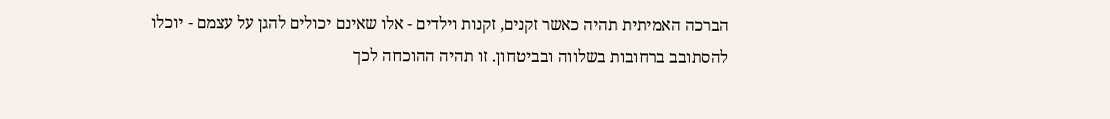הברכה האמיתית תהיה כאשר זקנים, זקנות וילדים - אלו שאינם יכולים להגן על עצמם - יוכלו להסתובב ברחובות בשלווה ובביטחון. זו תהיה ההוכחה לכך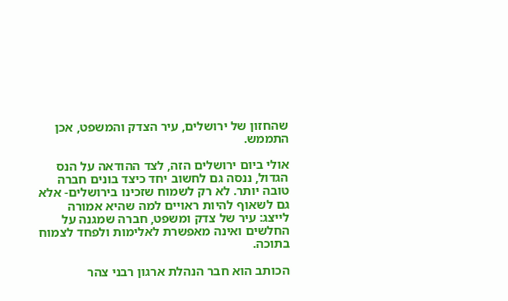שהחזון של ירושלים, עיר הצדק והמשפט, אכן התממש.

אולי ביום ירושלים הזה, לצד ההודאה על הנס הגדול, ננסה גם לחשוב יחד כיצד בונים חברה טובה יותר. לא רק לשמוח שזכינו בירושלים- אלא גם לשאוף להיות ראויים למה שהיא אמורה לייצג: עיר של צדק ומשפט, חברה שמגנה על החלשים ואינה מאפשרת לאלימות ולפחד לצמוח בתוכה.

הכותב הוא חבר הנהלת ארגון רבני צהר